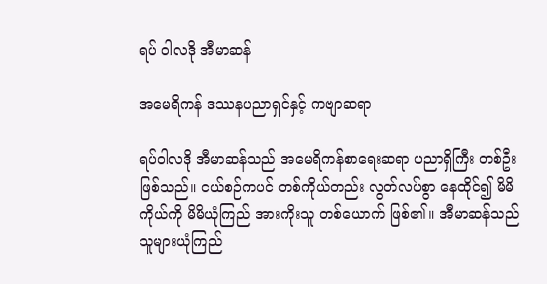ရပ် ဝါလဒို အီမာဆန်

အမေရိကန် ‌ဒဿနပညာရှင်နှင့် ကဗျာဆရာ

ရပ်ဝါလဒို အီမာဆန်သည် အမေရိကန်စာရေးဆရာ ပညာရှိကြီး တစ်ဦးဖြစ်သည်။ ငယ်စဉ်ကပင် တစ်ကိုယ်တည်း လွတ်လပ်စွာ နေထိုင်၍ မိမိကိုယ်ကို မိမိယုံကြည် အားကိုးသူ တစ်ယောက် ဖြစ်၏။ အီမာဆန်သည် သူများယုံကြည်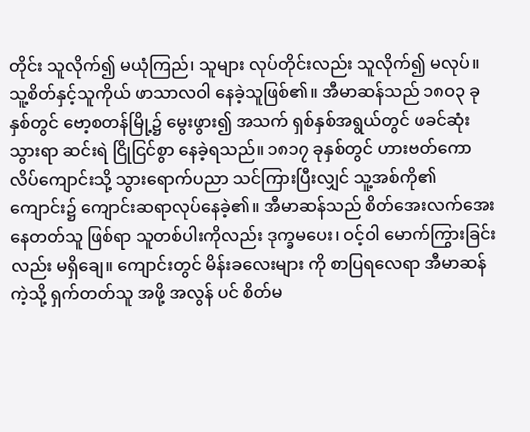တိုင်း သူလိုက်၍ မယုံကြည်၊ သူများ လုပ်တိုင်းလည်း သူလိုက်၍ မလုပ်။ သူ့စိတ်နှင့်သူကိုယ် ဖာသာလဝါ နေခဲ့သူဖြစ်၏။ အီမာဆန်သည် ၁၈ဝ၃ ခုနှစ်တွင် ဗော့စတန်မြို့၌ မွေးဖွား၍ အသက် ရှစ်နှစ်အရွယ်တွင် ဖခင်ဆုံးသွားရာ ဆင်းရဲ ငြိုငြင်စွာ နေခဲ့ရသည်။ ၁၈၁၇ ခုနှစ်တွင် ဟားဗတ်ကောလိပ်ကျောင်းသို့ သွားရောက်ပညာ သင်ကြားပြီးလျှင် သူ့အစ်ကို၏ ကျောင်း၌ ကျောင်းဆရာလုပ်နေခဲ့၏။ အီမာဆန်သည် စိတ်အေးလက်အေး နေတတ်သူ ဖြစ်ရာ သူတစ်ပါးကိုလည်း ဒုက္ခမပေး၊ ဝင့်ဝါ မောက်ကြွားခြင်းလည်း မရှိချေ။ ကျောင်းတွင် မိန်းခလေးများ ကို စာပြရလေရာ အီမာဆန်ကဲ့သို့ ရှက်တတ်သူ အဖို့ အလွန် ပင် စိတ်မ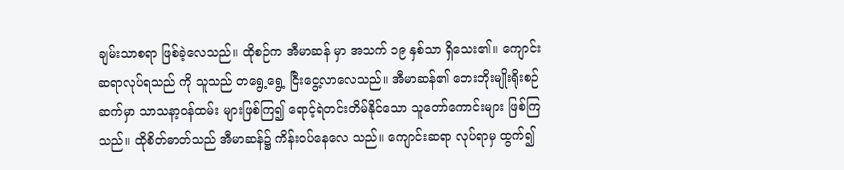ချမ်းသာစရာ ဖြစ်ခဲ့လေသည်။ ထိုစဉ်က အီမာဆန် မှာ အသက် ၁၉ နှစ်သာ ရှိသေး၏။ ကျောင်းဆရာလုပ်ရသည် ကို သူသည် တရွေ့ရွေ့ ငြီးငွေ့လာလေသည်။ အီမာဆန်၏ ဘေးဘိုးမျိုးရိုးစဉ်ဆက်မှာ သာသနာ့ဝန်ထမ်း များဖြစ်ကြ၍ ရောင့်ရဲတင်းတိမ်နိုင်သော သူတော်ကောင်းများ ဖြစ်ကြသည်။ ထိုစိတ်ဓာတ်သည် အီမာဆန်၌ ကိန်းဝပ်နေလေ သည်။ ကျောင်းဆရာ လုပ်ရာမှ ထွက်၍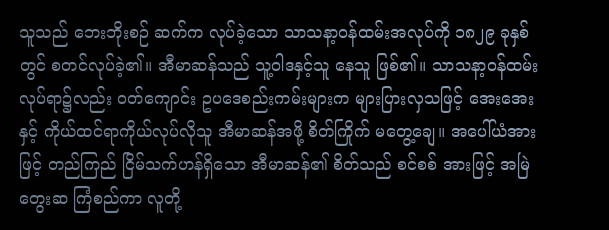သူသည် ဘေးဘိုးစဉ် ဆက်က လုပ်ခဲ့သော သာသနာ့ဝန်ထမ်းအလုပ်ကို ၁၈၂၉ ခုနှစ် တွင် စတင်လုပ်ခဲ့၏။ အီမာဆန်သည် သူ့ဝါဒနှင့်သူ နေသူ ဖြစ်၏။ သာသနာ့ဝန်ထမ်းလုပ်ရာ၌လည်း ဝတ်ကျောင်း ဥပဒေစည်းကမ်းများက များပြားလှသဖြင့် အေးအေးနှင့် ကိုယ်ထင်ရာကိုယ်လုပ်လိုသူ အီမာဆန်အဖို့ စိတ်ကြိုက် မတွေ့ချေ။ အပေါ်ယံအားဖြင့် တည်ကြည် ငြိမ်သက်ဟန်ရှိသော အီမာဆန်၏ စိတ်သည် စင်စစ် အားဖြင့် အမြဲတွေးဆ ကြံစည်ကာ လူတို့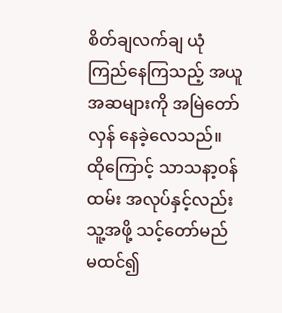စိတ်ချလက်ချ ယုံကြည်နေကြသည့် အယူ အဆများကို အမြဲတော်လှန် နေခဲ့လေသည်။ ထိုကြောင့် သာသနာ့ဝန်ထမ်း အလုပ်နှင့်လည်း သူ့အဖို့ သင့်တော်မည် မထင်၍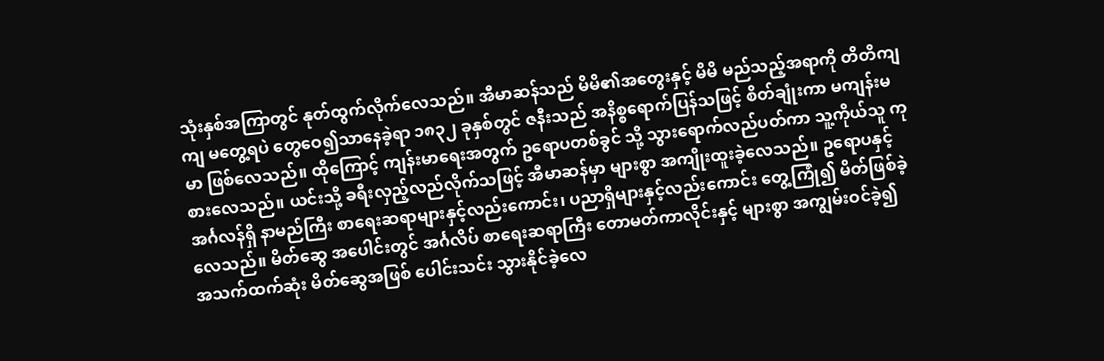သုံးနှစ်အကြာတွင် နုတ်ထွက်လိုက်လေသည်။ အီမာဆန်သည် မိမိ၏အတွေးနှင့် မိမိ မည်သည့်အရာကို တိတိကျကျ မတွေ့ရပဲ တွေဝေ၍သာနေခဲ့ရာ ၁၈၃၂ ခုနှစ်တွင် ဇနီးသည် အနိစ္စရောက်ပြန်သဖြင့် စိတ်ချုံးကာ မကျန်းမမာ ဖြစ်လေသည်။ ထိုကြောင့် ကျန်းမာရေးအတွက် ဥရောပတစ်ခွင် သို့ သွားရောက်လည်ပတ်ကာ သူ့ကိုယ်သူ ကုစားလေသည်။ ယင်းသို့ ခရီးလှည့်လည်လိုက်သဖြင့် အီမာဆန်မှာ များစွာ အကျိုးထူးခဲ့လေသည်။ ဥရောပနှင့်အင်္ဂလန်ရှိ နာမည်ကြီး စာရေးဆရာများနှင့်လည်းကောင်း၊ ပညာရှိများနှင့်လည်းကောင်း တွေ့ကြုံ၍ မိတ်ဖြစ်ခဲ့လေသည်။ မိတ်ဆွေ အပေါင်းတွင် အင်္ဂလိပ် စာရေးဆရာကြီး တောမတ်ကာလိုင်းနှင့် များစွာ အကျွမ်းဝင်ခဲ့၍ အသက်ထက်ဆုံး မိတ်ဆွေအဖြစ် ပေါင်းသင်း သွားနိုင်ခဲ့လေ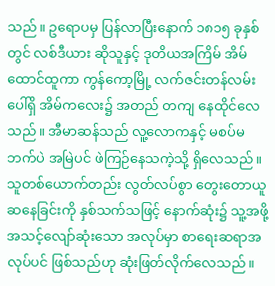သည်။ ဥရောပမှ ပြန်လာပြီးနောက် ၁၈၁၅ ခုနှစ် တွင် လစ်ဒီယား ဆိုသူနှင့် ဒုတိယအကြိမ် အိမ်ထောင်ထူကာ ကွန်ကော့မြို့ လက်ဇင်းတန်လမ်းပေါ်ရှိ အိမ်ကလေး၌ အတည် တကျ နေထိုင်လေသည်။ အီမာဆန်သည် လူ့လောကနှင့် မစပ်မဘက်ပဲ အမြဲပင် ဖဲကြဉ်နေသကဲ့သို့ ရှိလေသည်။ သူတစ်ယောက်တည်း လွတ်လပ်စွာ တွေးတောယူဆနေခြင်းကို နှစ်သက်သဖြင့် နောက်ဆုံး၌ သူ့အဖို့ အသင့်လျော်ဆုံးသော အလုပ်မှာ စာရေးဆရာအလုပ်ပင် ဖြစ်သည်ဟု ဆုံးဖြတ်လိုက်လေသည်။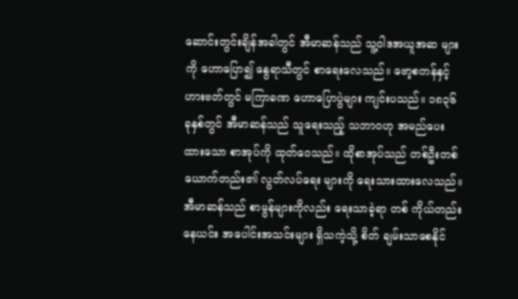ဆောင်းတွင်းချိန်အခါတွင် အီမာဆန်သည် သူ့ဝါဒအယူအဆ များကို ဟောပြော၍ နွေရာသီတွင် စာရေးလေသည်။ ဗော့စတန်နှင့် ဟားဗတ်တွင် မကြာခဏ ဟောပြောပွဲများ ကျင်းပသည်။ ၁၈၃၆ ခုနှစ်တွင် အီမာဆန်သည် သူရေးသည့် သဘာဝဟု အမည်ပေးထားသော စာအုပ်ကို ထုတ်ဝေသည်။ ထိုစာအုပ်သည် တစ်ဦးတစ်ယောက်တည်း၏ လွတ်လပ်ရေး များကို ရေးသားထားလေသည်။ အီမာဆန်သည် စာမွန်များကိုလည်း ရေးသာခဲ့ရာ တစ် ကိုယ်တည်းနေယင်း အပေါင်းအသင်းများ ရှိသကဲ့သို့ စိတ် ချမ်းသာစေနိုင်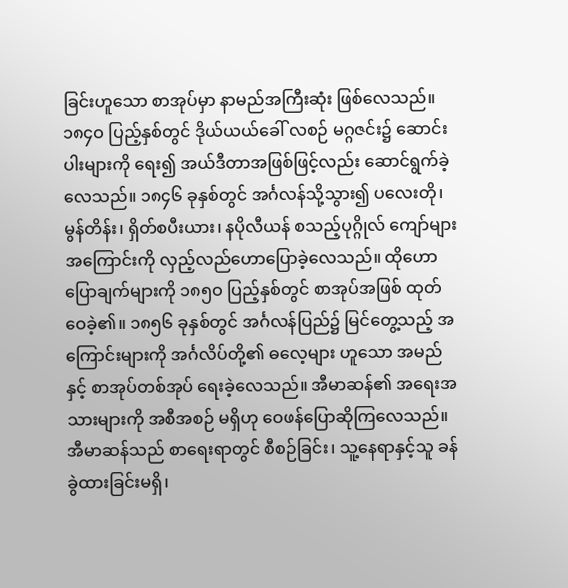ခြင်းဟူသော စာအုပ်မှာ နာမည်အကြီးဆုံး ဖြစ်လေသည်။ ၁၈၄ဝ ပြည့်နှစ်တွင် ဒိုယ်ယယ်ခေါ် လစဉ် မဂ္ဂဇင်း၌ ဆောင်းပါးများကို ရေး၍ အယ်ဒီတာအဖြစ်ဖြင့်လည်း ဆောင်ရွက်ခဲ့လေသည်။ ၁၈၄၆ ခုနှစ်တွင် အင်္ဂလန်သို့သွား၍ ပလေးတို၊ မွန်တိန်း၊ ရှိတ်စပီးယား၊ နပိုလီယန် စသည့်ပုဂ္ဂိုလ် ကျော်များ အကြောင်းကို လှည့်လည်ဟောပြောခဲ့လေသည်။ ထိုဟောပြောချက်များကို ၁၈၅ဝ ပြည့်နှစ်တွင် စာအုပ်အဖြစ် ထုတ်ဝေခဲ့၏။ ၁၈၅၆ ခုနှစ်တွင် အင်္ဂလန်ပြည်၌ မြင်တွေ့သည့် အကြောင်းများကို အင်္ဂလိပ်တို့၏ ဓလေ့များ ဟူသော အမည်နှင့် စာအုပ်တစ်အုပ် ရေးခဲ့လေသည်။ အီမာဆန်၏ အရေးအသားများကို အစီအစဉ် မရှိဟု ဝေဖန်ပြောဆိုကြလေသည်။ အီမာဆန်သည် စာရေးရာတွင် စီစဉ်ခြင်း၊ သူ့နေရာနှင့်သူ ခန်ခွဲထားခြင်းမရှိ၊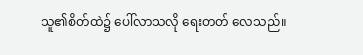သူ၏စိတ်ထဲ၌ ပေါ်လာသလို ရေးတတ် လေသည်။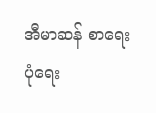အီမာဆန် စာရေးပုံရေး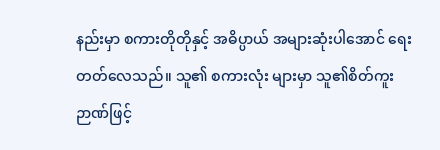နည်းမှာ စကားတိုတိုနှင့် အဓိပ္ပာယ် အများဆုံးပါအောင် ရေးတတ်လေသည်။ သူ၏ စကားလုံး များမှာ သူ၏စိတ်ကူးဉာဏ်ဖြင့်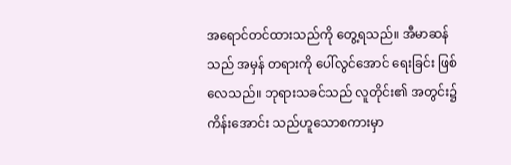အရောင်တင်ထားသည်ကို တွေ့ရသည်။ အီမာဆန်သည် အမှန် တရားကို ပေါ်လွင်အောင် ရေးခြင်း ဖြစ်လေသည်။ ဘုရားသခင်သည် လူတိုင်း၏ အတွင်း၌ ကိန်းအောင်း သည်ဟူသောစကားမှာ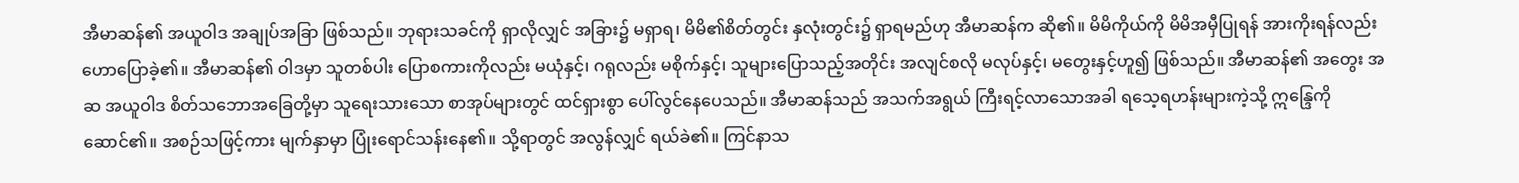အီမာဆန်၏ အယူဝါဒ အချုပ်အခြာ ဖြစ်သည်။ ဘုရားသခင်ကို ရှာလိုလျှင် အခြား၌ မရှာရ၊ မိမိ၏စိတ်တွင်း နှလုံးတွင်း၌ ရှာရမည်ဟု အီမာဆန်က ဆို၏။ မိမိကိုယ်ကို မိမိအမှီပြုရန် အားကိုးရန်လည်း ဟောပြောခဲ့၏။ အီမာဆန်၏ ဝါဒမှာ သူတစ်ပါး ပြောစကားကိုလည်း မယုံနှင့်၊ ဂရုလည်း မစိုက်နှင့်၊ သူများပြောသည့်အတိုင်း အလျင်စလို မလုပ်နှင့်၊ မတွေးနှင့်ဟူ၍ ဖြစ်သည်။ အီမာဆန်၏ အတွေး အဆ အယူဝါဒ စိတ်သဘောအခြေတို့မှာ သူရေးသားသော စာအုပ်များတွင် ထင်ရှားစွာ ပေါ်လွင်နေပေသည်။ အီမာဆန်သည် အသက်အရွယ် ကြီးရင့်လာသောအခါ ရသေ့ရဟန်းများကဲ့သို့ ဣန္ဒြေကို ဆောင်၏။ အစဉ်သဖြင့်ကား မျက်နှာမှာ ပြုံးရောင်သန်းနေ၏။ သို့ရာတွင် အလွန်လျှင် ရယ်ခဲ၏။ ကြင်နာသ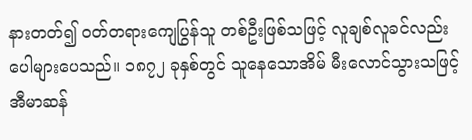နားတတ်၍ ဝတ်တရားကျေပြွန်သူ တစ်ဦးဖြစ်သဖြင့် လူချစ်လူခင်လည်း ပေါများပေသည်။ ၁၈၇၂ ခုနှစ်တွင် သူနေသောအိမ် မီးလောင်သွားသဖြင့် အီမာဆန်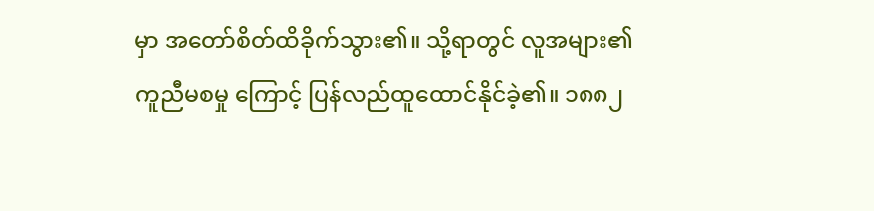မှာ အတော်စိတ်ထိခိုက်သွား၏။ သို့ရာတွင် လူအများ၏ ကူညီမစမှု ကြောင့် ပြန်လည်ထူထောင်နိုင်ခဲ့၏။ ၁၈၈၂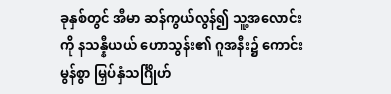ခုနှစ်တွင် အီမာ ဆန်ကွယ်လွန်၍ သူ့အလောင်းကို နသန္နီယယ် ဟောသွန်း၏ ဂူအနီး၌ ကောင်းမွန်စွာ မြှပ်နှံသင်္ဂြိုဟ်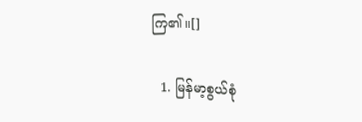ကြ၏။[]

  1. မြန်မာ့စွယ်စုံ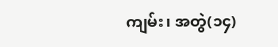ကျမ်း၊ အတွဲ(၁၄)